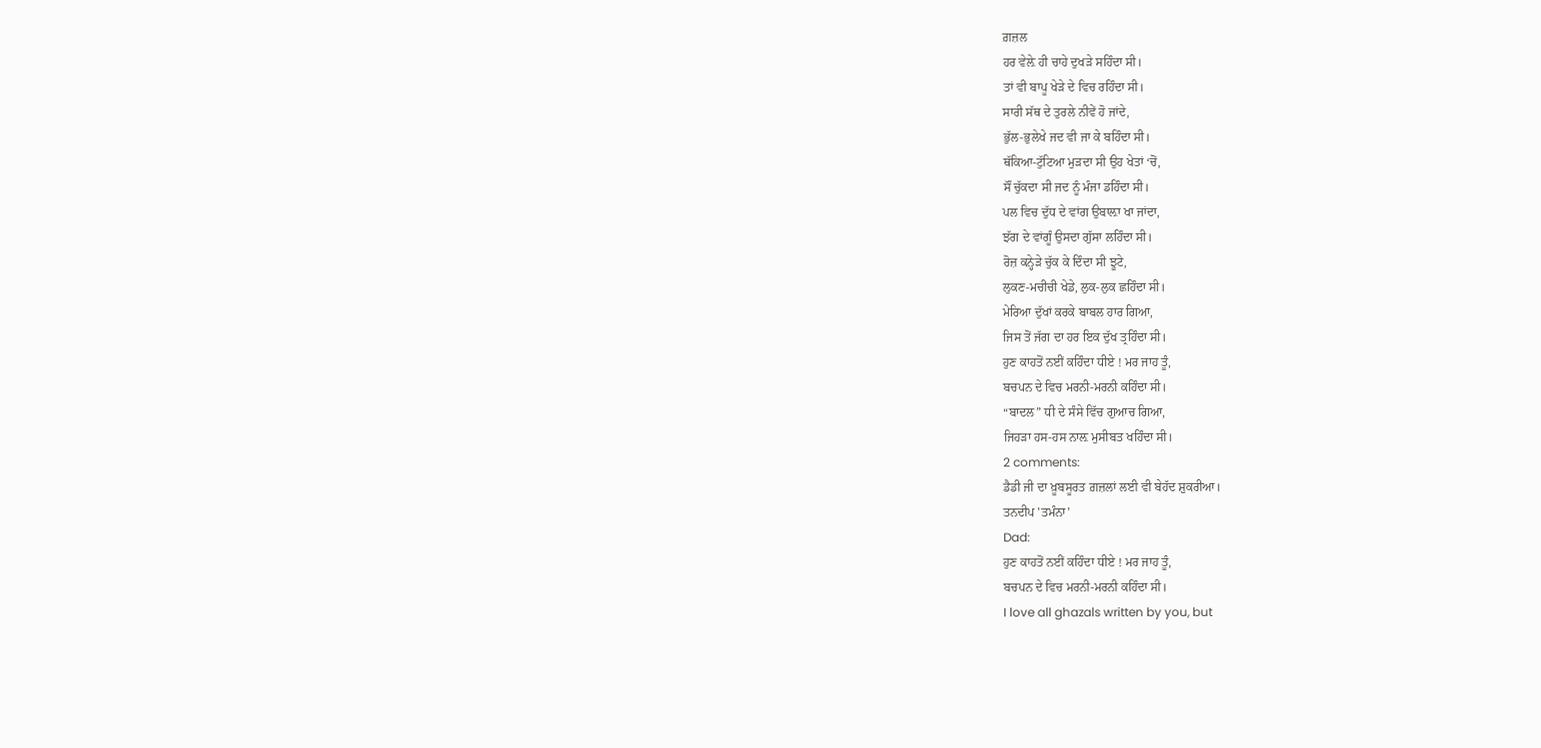ਗ਼ਜ਼ਲ
ਹਰ ਵੇਲ਼ੇ ਹੀ ਚਾਹੇ ਦੁਖੜੇ ਸਹਿੰਦਾ ਸੀ।
ਤਾਂ ਵੀ ਬਾਪੂ ਖੇੜੇ ਦੇ ਵਿਚ ਰਹਿੰਦਾ ਸੀ।
ਸਾਰੀ ਸੱਥ ਦੇ ਤੁਰਲੇ ਨੀਵੇਂ ਹੋ ਜਾਂਦੇ,
ਭੁੱਲ-ਭੁਲੇਖੇ ਜਦ ਵੀ ਜਾ ਕੇ ਬਹਿੰਦਾ ਸੀ।
ਥੱਕਿਆ-ਟੁੱਟਿਆ ਮੁੜਦਾ ਸੀ ਉਹ ਖੇਤਾਂ ‘ਚੋਂ,
ਸੌਂ ਚੁੱਕਦਾ ਸੀ ਜਦ ਨੂੰ ਮੰਜਾ ਡਹਿੰਦਾ ਸੀ।
ਪਲ ਵਿਚ ਦੁੱਧ ਦੇ ਵਾਂਗ ਉਬਾਲ਼ਾ ਖਾ ਜਾਂਦਾ,
ਝੱਗ ਦੇ ਵਾਂਗੂੰ ਉਸਦਾ ਗੁੱਸਾ ਲਹਿੰਦਾ ਸੀ।
ਰੋਜ਼ ਕਨ੍ਹੇੜੇ ਚੁੱਕ ਕੇ ਦਿੰਦਾ ਸੀ ਝੂਟੇ,
ਲੁਕਣ-ਮਚੀਚੀ ਖੇਡੇ, ਲੁਕ-ਲੁਕ ਛਹਿੰਦਾ ਸੀ।
ਮੇਰਿਆ ਦੁੱਖਾਂ ਕਰਕੇ ਬਾਬਲ ਹਾਰ ਗਿਆ,
ਜਿਸ ਤੋਂ ਜੱਗ ਦਾ ਹਰ ਇਕ ਦੁੱਖ ਤ੍ਰਹਿੰਦਾ ਸੀ।
ਹੁਣ ਕਾਹਤੋਂ ਨਈਂ ਕਹਿੰਦਾ ਧੀਏ ! ਮਰ ਜਾਹ ਤੂੰ,
ਬਚਪਨ ਦੇ ਵਿਚ ਮਰਨੀ-ਮਰਨੀ ਕਹਿੰਦਾ ਸੀ।
“ਬਾਦਲ” ਧੀ ਦੇ ਸੰਸੇ ਵਿੱਚ ਗੁਆਚ ਗਿਆ,
ਜਿਹੜਾ ਹਸ-ਹਸ ਨਾਲ਼ ਮੁਸੀਬਤ ਖਹਿੰਦਾ ਸੀ।
2 comments:
ਡੈਡੀ ਜੀ ਦਾ ਖ਼ੂਬਸੂਰਤ ਗ਼ਜ਼ਲਾਂ ਲਈ ਵੀ ਬੇਹੱਦ ਸ਼ੁਕਰੀਆ।
ਤਨਦੀਪ 'ਤਮੰਨਾ'
Dad:
ਹੁਣ ਕਾਹਤੋਂ ਨਈਂ ਕਹਿੰਦਾ ਧੀਏ ! ਮਰ ਜਾਹ ਤੂੰ,
ਬਚਪਨ ਦੇ ਵਿਚ ਮਰਨੀ-ਮਰਨੀ ਕਹਿੰਦਾ ਸੀ।
I love all ghazals written by you, but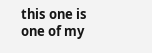this one is one of my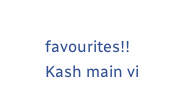favourites!! Kash main vi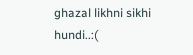ghazal likhni sikhi hundi..:(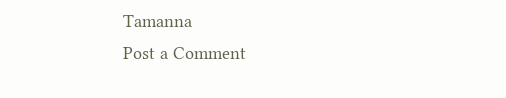Tamanna
Post a Comment